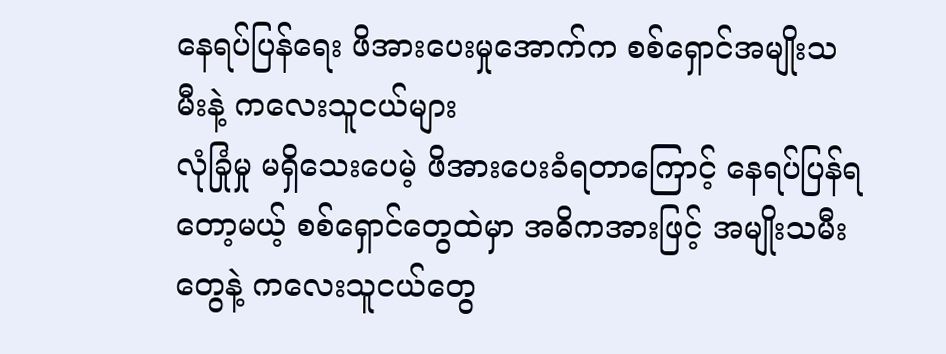နေရပ်ပြန်ရေး ဖိအားပေးမှုအောက်က စစ်ရှောင်အမျိုးသမီးနဲ့ ကလေးသူငယ်များ
လုံခြုံမှု မရှိသေးပေမဲ့ ဖိအားပေးခံရတာကြောင့် နေရပ်ပြန်ရတော့မယ့် စစ်ရှောင်တွေထဲမှာ အဓိကအားဖြင့် အမျိုးသမီးတွေနဲ့ ကလေးသူငယ်တွေ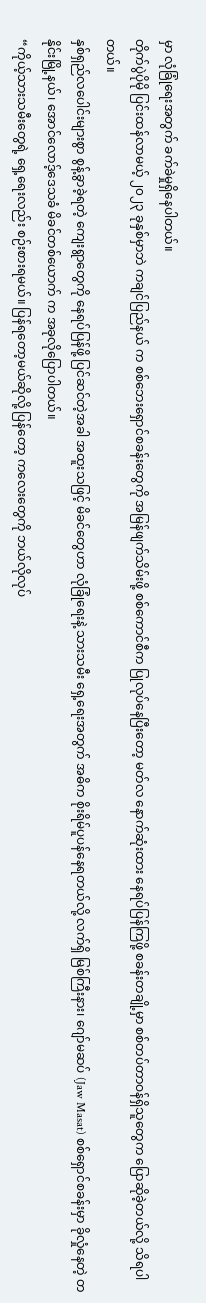မှာ လုံခြုံရေးအတွက် ခက်ခဲမှုရှိနေပါတယ်။
တိုက်ပွဲပိုမို ပြင်းထန်လာမယ့် ၂၀၂၃ ခုနှစ်မှာဘဲ ကချင်ပြည်နယ် က စစ်ဘေးရှောင်စခန်းတွေကို အမြန်ဖျက်သိမ်းဖို့ စစ်ကောင်စီက ပြုလုပ်နေပြီးတော့ မတ်လ နောက်ဆုံးထား နေရပ်ပြန်ကြဖို့ စခန်းတချို့မှာ စစ်တပ်တာဝန်ရှိသူတွေက ပြောဆိုခဲ့တယ်လို့ သိရပါတယ်။
နှစ်ရှည်လပေါင်းများစွာ စွန့်ခွာခဲ့ရတဲ့ ကျေးရွာတွေကို နေရပ်ပြန်ဖို့ ပြင်ဆင်တဲ့အခါ အထူးသဖြင့် မိခင်တွေဟာ လုံခြုံရေးနဲ့ သားသမီး ရှေ့ရေးအတွက် အဓိက စိုးရိမ်ပူပန်နေရတယ်လို့ လက်ရှိ မြစ်ကြီးနား၊ ဂျော်မဆပ် (Jaw Masat) စစ်ရှောင်စခန်းမှာ ခိုလှုံနေတဲ့ တနိုင်းမြို့နယ်၊ အောင်လောဒ့်ဒေသခံ မိခင်တစ်ယောက် က အခုလိုပြောပါတယ်။
“ကိုယ့်သားသမီးတွေရဲ့ ရှေ့ရေးလည်း စဉ်းစားရမယ်။ ပြန်ရတော့မယ်ဆိုလို့ ပြန်တော့ ကလေးတွေကို ဘယ်လိုလုပ်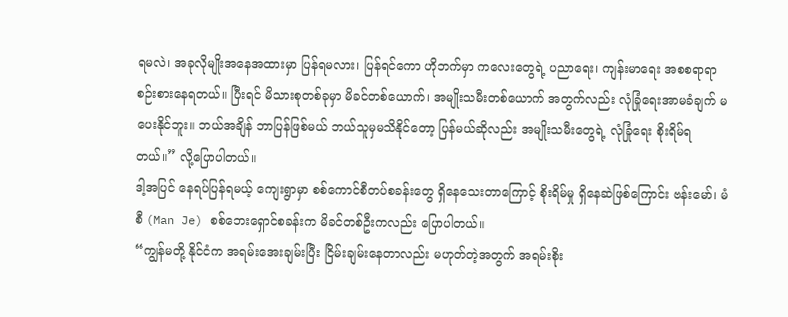ရမလဲ၊ အခုလိုမျိုးအနေအထားမှာ ပြန်ရမလား၊ ပြန်ရင်ကော ဟိုဘက်မှာ ကလေးတွေရဲ့ ပညာရေး၊ ကျန်းမာရေး အစစရာရာ စဉ်းစားနေရတယ်။ ပြီးရင် မိသားစုတစ်ခုမှာ မိခင်တစ်ယောက်၊ အမျိုးသမီးတစ်ယောက် အတွက်လည်း လုံခြုံရေးအာမခံချက် မပေးနိုင်ဘူး။ ဘယ်အချိန် ဘာပြန်ဖြစ်မယ် ဘယ်သူမှမသိနိုင်တော့ ပြန်မယ်ဆိုလည်း အမျိုးသမီးတွေရဲ့ လုံခြုံရေး စိုးရိမ်ရတယ်။” လို့ပြောပါတယ်။
ဒါ့အပြင် နေရပ်ပြန်ရမယ့် ကျေးရွာမှာ စစ်ကောင်စီတပ်စခန်းတွေ ရှိနေသေးတာကြောင့် စိုးရိမ်မှု ရှိနေဆဲဖြစ်ကြောင်း ဗန်းမော်၊ မံစီ (Man Je) စစ်ဘေးရှောင်စခန်းက မိခင်တစ်ဦးကလည်း ပြောပါတယ်။
“ကျွန်မတို့ နိုင်ငံက အရမ်းအေးချမ်းပြီး ငြိမ်းချမ်းနေတာလည်း မဟုတ်တဲ့အတွက် အရမ်းစိုး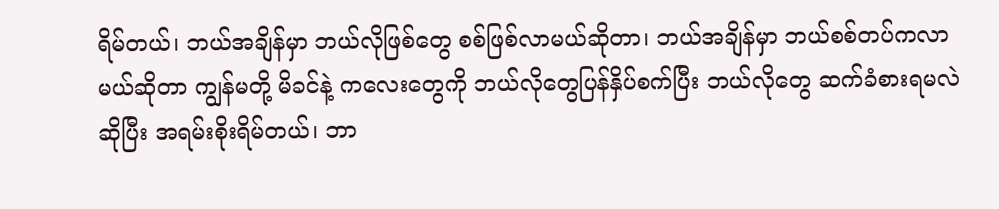ရိမ်တယ်၊ ဘယ်အချိန်မှာ ဘယ်လိုဖြစ်တွေ စစ်ဖြစ်လာမယ်ဆိုတာ၊ ဘယ်အချိန်မှာ ဘယ်စစ်တပ်ကလာမယ်ဆိုတာ ကျွန်မတို့ မိခင်နဲ့ ကလေးတွေကို ဘယ်လိုတွေပြန်နှိပ်စက်ပြီး ဘယ်လိုတွေ ဆက်ခံစားရမလဲဆိုပြီး အရမ်းစိုးရိမ်တယ်၊ ဘာ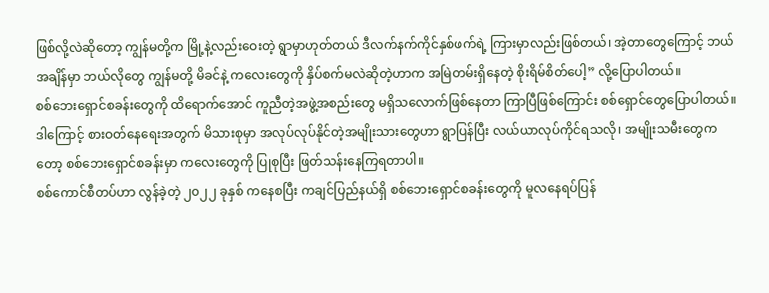ဖြစ်လို့လဲဆိုတော့ ကျွန်မတို့က မြို့နဲ့လည်းဝေးတဲ့ ရွာမှာဟုတ်တယ် ဒီလက်နက်ကိုင်နှစ်ဖက်ရဲ့ ကြားမှာလည်းဖြစ်တယ်၊ အဲ့တာတွေကြောင့် ဘယ်အချိန်မှာ ဘယ်လိုတွေ ကျွန်မတို့ မိခင်နဲ့ ကလေးတွေကို နှိပ်စက်မလဲဆိုတဲ့ဟာက အမြဲတမ်းရှိနေတဲ့ စိုးရိမ်စိတ်ပေါ့” လို့ပြောပါတယ်။
စစ်ဘေးရှောင်စခန်းတွေကို ထိရောက်အောင် ကူညီတဲ့အဖွဲ့အစည်းတွေ မရှိသလောက်ဖြစ်နေတာ ကြာပြီဖြစ်ကြောင်း စစ်ရှောင်တွေပြောပါတယ်။ ဒါကြောင့် စားဝတ်နေရေးအတွက် မိသားစုမှာ အလုပ်လုပ်နိုင်တဲ့အမျိုးသားတွေဟာ ရွာပြန်ပြီး လယ်ယာလုပ်ကိုင်ရသလို၊ အမျိုးသမီးတွေကတော့ စစ်ဘေးရှောင်စခန်းမှာ ကလေးတွေကို ပြုစုပြီး ဖြတ်သန်းနေကြရတာပါ။
စစ်ကောင်စီတပ်ဟာ လွန်ခဲ့တဲ့ ၂၀၂၂ ခုနှစ် ကနေစပြီး ကချင်ပြည်နယ်ရှိ စစ်ဘေးရှောင်စခန်းတွေကို မူလနေရပ်ပြန်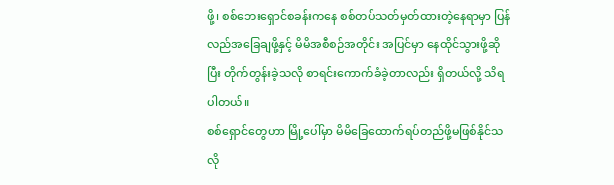ဖို့၊ စစ်ဘေးရှောင်စခန်းကနေ စစ်တပ်သတ်မှတ်ထားတဲ့နေရာမှာ ပြန်လည်အခြေချဖို့နှင့် မိမိအစီစဉ်အတိုင်း အပြင်မှာ နေထိုင်သွားဖို့ဆိုပြီး တိုက်တွန်းခဲ့သလို စာရင်းကောက်ခံခဲ့တာလည်း ရှိတယ်လို့ သိရပါတယ်။
စစ်ရှောင်တွေဟာ မြို့ပေါ်မှာ မိမိခြေထောက်ရပ်တည်ဖို့မဖြစ်နိုင်သလို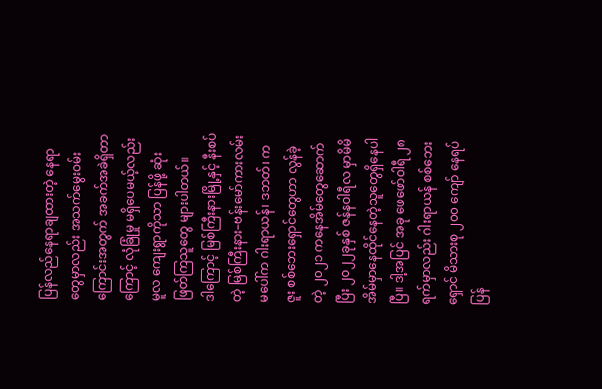ပြန်လည်နေရာချထားတဲ့ နေရာတွေမှာလည်း အသက်မွေးဝမ်းကြောင်းအတွက် အခက်အခဲရှိတာကြောင့် လုံခြုံမှု မရှိပေမယ့်လည်း မူလ ကျေးရွာကိုသာ ပြန်ဖို့ ဆုံးဖြတ်ကြသူတွေ များပါတယ်။
ဒါကြောင့် မြစ်ကြီးနားမြို့နှင့် နီးစပ်တဲ့ မြစ်ကြီးနား–ဗန်းမော်ကားလမ်းမပေါ်က ဂါးရာယန်၊ ဒဘတ်၊ ကဇူး စစ်ဘေးရှောင်တွေဟာ လွန်ခဲ့တဲ့ ၂၀၂၁ ကနေအိမ်တွေဆောက်ပြီး ၂၀၂၂ခုနှစ် ဇန်နဝါရီလ မှာမိမိအိမ်မှာနေထိုင်နေတဲ့သူတွေရှိနေပါပြီ။ ဒါ့အပြင် အခု ဖေဖော်ဝါရီ ၂၈ ရက်မှာလည်း ဂါးရာယန် စစ်ဘေးရှောင် မိသားစု ၂၀၀ ကျော် နေရပ်ပြန်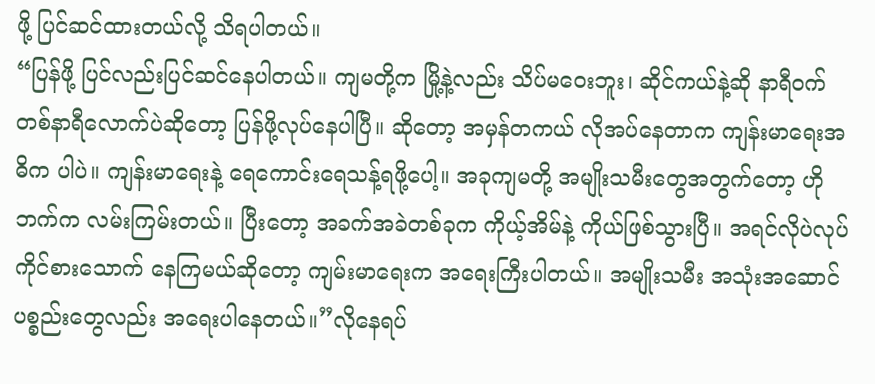ဖို့ ပြင်ဆင်ထားတယ်လို့ သိရပါတယ်။
“ပြန်ဖို့ ပြင်လည်းပြင်ဆင်နေပါတယ်။ ကျမတို့က မြို့နဲ့လည်း သိပ်မဝေးဘူး၊ ဆိုင်ကယ်နဲ့ဆို နာရီဝက် တစ်နာရီလောက်ပဲဆိုတော့ ပြန်ဖို့လုပ်နေပါပြီ။ ဆိုတော့ အမှန်တကယ် လိုအပ်နေတာက ကျန်းမာရေးအဓိက ပါပဲ။ ကျန်းမာရေးနဲ့ ရေကောင်းရေသန့်ရဖို့ပေါ့။ အခုကျမတို့ အမျိုးသမီးတွေအတွက်တော့ ဟိုဘက်က လမ်းကြမ်းတယ်။ ပြီးတော့ အခက်အခဲတစ်ခုက ကိုယ့်အိမ်နဲ့ ကိုယ်ဖြစ်သွားပြီ။ အရင်လိုပဲလုပ်ကိုင်စားသောက် နေကြမယ်ဆိုတော့ ကျမ်းမာရေးက အရေးကြီးပါတယ်။ အမျိုးသမီး အသုံးအဆောင်ပစ္စည်းတွေလည်း အရေးပါနေတယ်။”လိုနေရပ်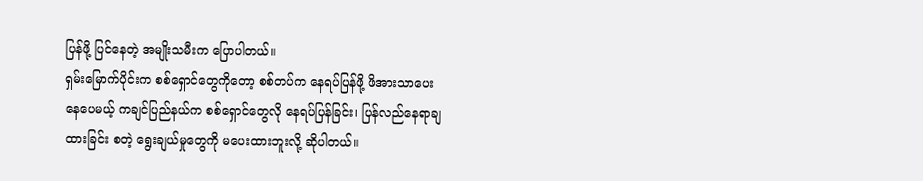ပြန်ဖို့ ပြင်နေတဲ့ အမျိုးသမီးက ပြောပါတယ်။
ရှမ်းမြောက်ပိုင်းက စစ်ရှောင်တွေကိုတော့ စစ်တပ်က နေရပ်ပြန်ဖို့ ဖိအားသာပေးနေပေမယ့် ကချင်ပြည်နယ်က စစ်ရှောင်တွေလို နေရပ်ပြန်ခြင်း၊ ပြန်လည်နေရာချထားခြင်း စတဲ့ ရွေးချယ်မှုတွေကို မပေးထားဘူးလို့ ဆိုပါတယ်။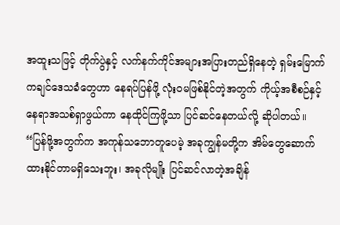အထူးသဖြင့် တိုက်ပွဲနှင့် လက်နက်ကိုင်အများအပြားတည်ရှိနေတဲ့ ရှမ်းမြောက် ကချင်ဒေသခံတွေဟာ နေရပ်ပြန်ဖို့ လုံးဝမဖြစ်နိုင်တဲ့အတွက် ကိုယ့်အစီစဉ်နှင့် နေရာအသစ်ရှာဖွယ်ကာ နေထိုင်ကြဖို့သာ ပြင်ဆင်နေတယ်လို့ ဆိုပါတယ်။
“ပြန်ဖို့အတွက်က အကုန်သဘောတူပေမဲ့ အခုကျွန်မတို့က အိမ်တွေဆောက်ထားနိုင်တာမရှိသေးဘူး၊ အခုလိုမျိုး ပြင်ဆင်လာတဲ့အချိန်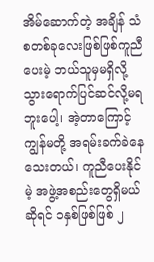အိမ်ဆောက်တဲ့ အချိန် သံစတစ်ခုလေးဖြစ်ဖြစ်ကူညီပေးမဲ့ ဘယ်သူမှမရှိလို့ သွားရောက်ပြင်ဆင်လို့မရဘူးပေါ့၊ အဲ့တာကြောင့် ကျွန်မတို့ အရမ်းခက်ခဲနေသေးတယ်၊ ကူညီပေးနိုင်မဲ့ အဖွဲ့အစည်းတွေရှိမယ်ဆိုရင် ၁နှစ်ဖြစ်ဖြစ် ၂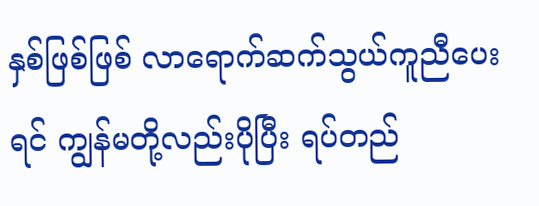နှစ်ဖြစ်ဖြစ် လာရောက်ဆက်သွယ်ကူညီပေးရင် ကျွန်မတို့လည်းပိုပြီး ရပ်တည်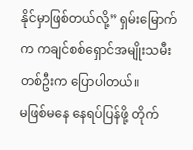နိုင်မှာဖြစ်တယ်လို့” ရှမ်းမြောက်က ကချင်စစ်ရှောင်အမျိုးသမီးတစ်ဦးက ပြောပါတယ်။
မဖြစ်မနေ နေရပ်ပြန်ဖို့ တိုက်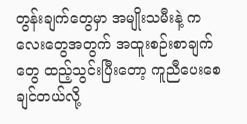တွန်းချက်တွေမှာ အမျိုးသမီးနဲ့ ကလေးတွေအတွက် အထူးစဉ်းစာချက်တွေ ထည့်သွင်းပြီးတော့ ကူညီပေးစေချင်တယ်လို့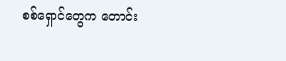စစ်ရှောင်တွေက တောင်း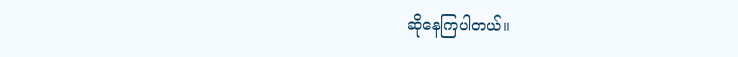ဆိုနေကြပါတယ်။